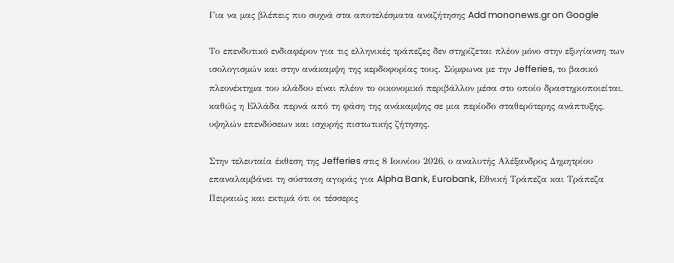Για να μας βλέπεις πιο συχνά στα αποτελέσματα αναζήτησης Add mononews.gr on Google

Το επενδυτικό ενδιαφέρον για τις ελληνικές τράπεζες δεν στηρίζεται πλέον μόνο στην εξυγίανση των ισολογισμών και στην ανάκαμψη της κερδοφορίας τους. Σύμφωνα με την Jefferies, το βασικό πλεονέκτημα του κλάδου είναι πλέον το οικονομικό περιβάλλον μέσα στο οποίο δραστηριοποιείται, καθώς η Ελλάδα περνά από τη φάση της ανάκαμψης σε μια περίοδο σταθερότερης ανάπτυξης, υψηλών επενδύσεων και ισχυρής πιστωτικής ζήτησης.

Στην τελευταία έκθεση της Jefferies στις 8 Ιουνίου 2026, ο αναλυτής Αλέξανδρος Δημητρίου επαναλαμβάνει τη σύσταση αγοράς για Alpha Bank, Eurobank, Εθνική Τράπεζα και Τράπεζα Πειραιώς και εκτιμά ότι οι τέσσερις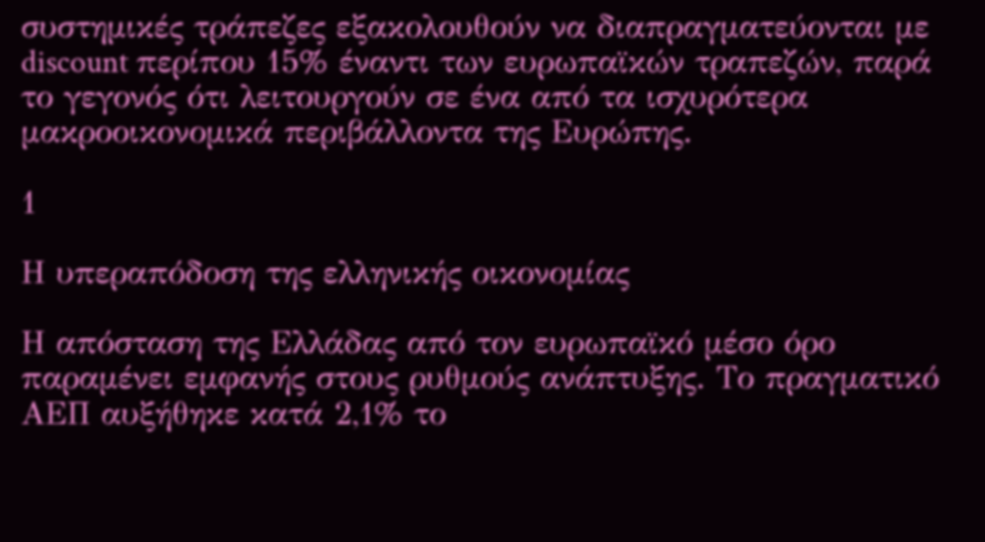συστημικές τράπεζες εξακολουθούν να διαπραγματεύονται με discount περίπου 15% έναντι των ευρωπαϊκών τραπεζών, παρά το γεγονός ότι λειτουργούν σε ένα από τα ισχυρότερα μακροοικονομικά περιβάλλοντα της Ευρώπης.

1

Η υπεραπόδοση της ελληνικής οικονομίας

Η απόσταση της Ελλάδας από τον ευρωπαϊκό μέσο όρο παραμένει εμφανής στους ρυθμούς ανάπτυξης. Το πραγματικό ΑΕΠ αυξήθηκε κατά 2,1% το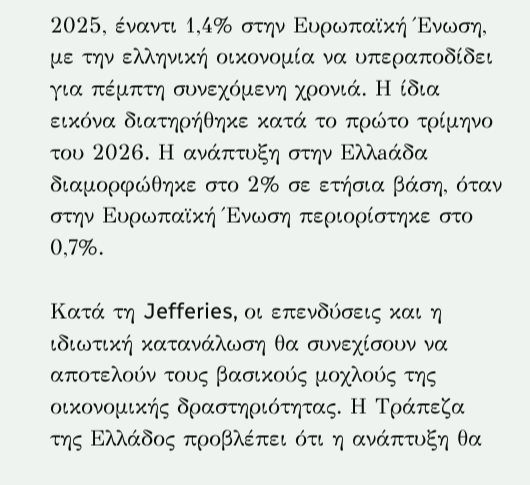2025, έναντι 1,4% στην Ευρωπαϊκή Ένωση, με την ελληνική οικονομία να υπεραποδίδει για πέμπτη συνεχόμενη χρονιά. Η ίδια εικόνα διατηρήθηκε κατά το πρώτο τρίμηνο του 2026. Η ανάπτυξη στην Ελλaάδα διαμορφώθηκε στο 2% σε ετήσια βάση, όταν στην Ευρωπαϊκή Ένωση περιορίστηκε στο 0,7%.

Κατά τη Jefferies, οι επενδύσεις και η ιδιωτική κατανάλωση θα συνεχίσουν να αποτελούν τους βασικούς μοχλούς της οικονομικής δραστηριότητας. Η Τράπεζα της Ελλάδος προβλέπει ότι η ανάπτυξη θα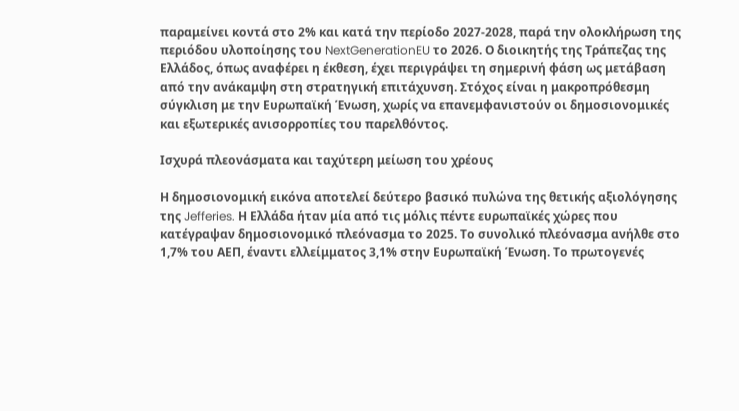παραμείνει κοντά στο 2% και κατά την περίοδο 2027-2028, παρά την ολοκλήρωση της περιόδου υλοποίησης του NextGenerationEU το 2026. Ο διοικητής της Τράπεζας της Ελλάδος, όπως αναφέρει η έκθεση, έχει περιγράψει τη σημερινή φάση ως μετάβαση από την ανάκαμψη στη στρατηγική επιτάχυνση. Στόχος είναι η μακροπρόθεσμη σύγκλιση με την Ευρωπαϊκή Ένωση, χωρίς να επανεμφανιστούν οι δημοσιονομικές και εξωτερικές ανισορροπίες του παρελθόντος.

Ισχυρά πλεονάσματα και ταχύτερη μείωση του χρέους

Η δημοσιονομική εικόνα αποτελεί δεύτερο βασικό πυλώνα της θετικής αξιολόγησης της Jefferies. Η Ελλάδα ήταν μία από τις μόλις πέντε ευρωπαϊκές χώρες που κατέγραψαν δημοσιονομικό πλεόνασμα το 2025. Το συνολικό πλεόνασμα ανήλθε στο 1,7% του ΑΕΠ, έναντι ελλείμματος 3,1% στην Ευρωπαϊκή Ένωση. Το πρωτογενές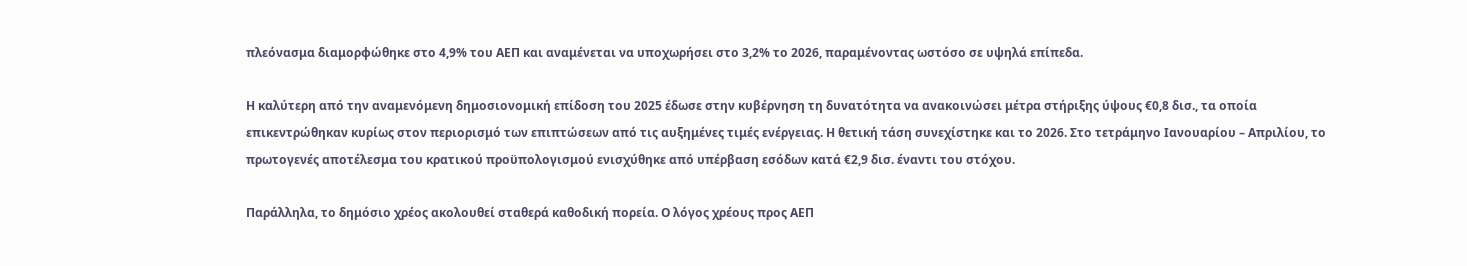πλεόνασμα διαμορφώθηκε στο 4,9% του ΑΕΠ και αναμένεται να υποχωρήσει στο 3,2% το 2026, παραμένοντας ωστόσο σε υψηλά επίπεδα.

Η καλύτερη από την αναμενόμενη δημοσιονομική επίδοση του 2025 έδωσε στην κυβέρνηση τη δυνατότητα να ανακοινώσει μέτρα στήριξης ύψους €0,8 δισ., τα οποία επικεντρώθηκαν κυρίως στον περιορισμό των επιπτώσεων από τις αυξημένες τιμές ενέργειας. Η θετική τάση συνεχίστηκε και το 2026. Στο τετράμηνο Ιανουαρίου – Απριλίου, το πρωτογενές αποτέλεσμα του κρατικού προϋπολογισμού ενισχύθηκε από υπέρβαση εσόδων κατά €2,9 δισ. έναντι του στόχου.

Παράλληλα, το δημόσιο χρέος ακολουθεί σταθερά καθοδική πορεία. Ο λόγος χρέους προς ΑΕΠ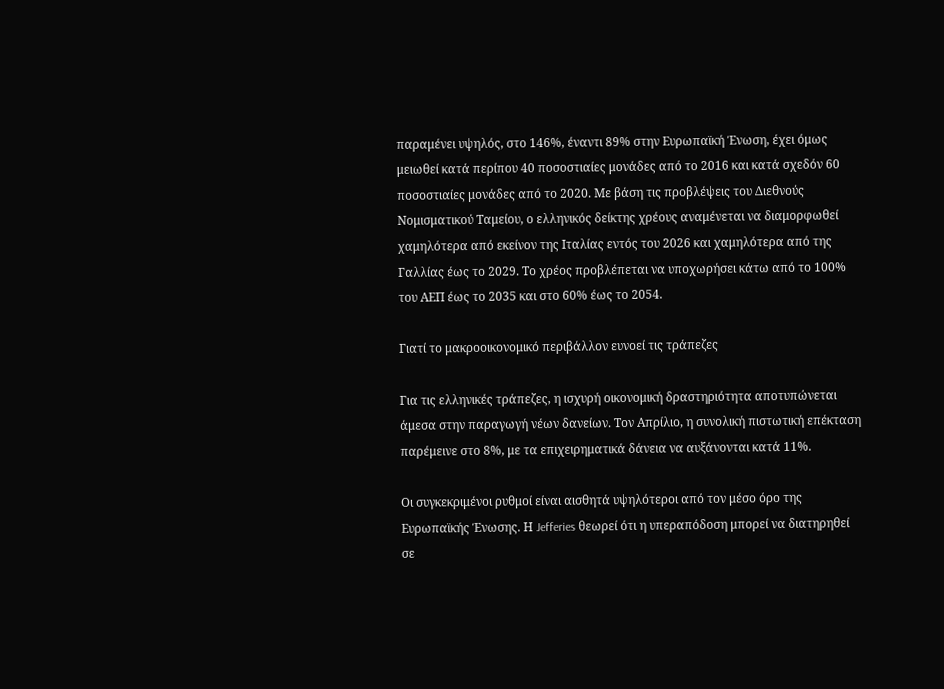παραμένει υψηλός, στο 146%, έναντι 89% στην Ευρωπαϊκή Ένωση, έχει όμως μειωθεί κατά περίπου 40 ποσοστιαίες μονάδες από το 2016 και κατά σχεδόν 60 ποσοστιαίες μονάδες από το 2020. Με βάση τις προβλέψεις του Διεθνούς Νομισματικού Ταμείου, ο ελληνικός δείκτης χρέους αναμένεται να διαμορφωθεί χαμηλότερα από εκείνον της Ιταλίας εντός του 2026 και χαμηλότερα από της Γαλλίας έως το 2029. Το χρέος προβλέπεται να υποχωρήσει κάτω από το 100% του ΑΕΠ έως το 2035 και στο 60% έως το 2054.

Γιατί το μακροοικονομικό περιβάλλον ευνοεί τις τράπεζες

Για τις ελληνικές τράπεζες, η ισχυρή οικονομική δραστηριότητα αποτυπώνεται άμεσα στην παραγωγή νέων δανείων. Τον Απρίλιο, η συνολική πιστωτική επέκταση παρέμεινε στο 8%, με τα επιχειρηματικά δάνεια να αυξάνονται κατά 11%.

Οι συγκεκριμένοι ρυθμοί είναι αισθητά υψηλότεροι από τον μέσο όρο της Ευρωπαϊκής Ένωσης. Η Jefferies θεωρεί ότι η υπεραπόδοση μπορεί να διατηρηθεί σε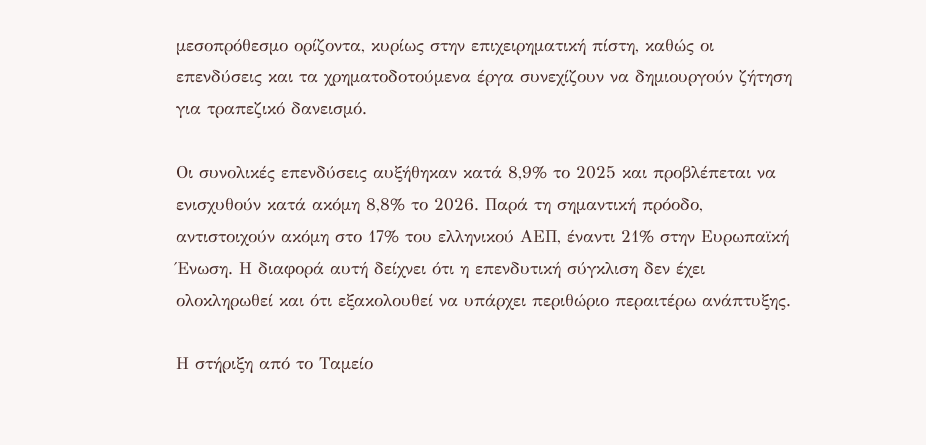μεσοπρόθεσμο ορίζοντα, κυρίως στην επιχειρηματική πίστη, καθώς οι επενδύσεις και τα χρηματοδοτούμενα έργα συνεχίζουν να δημιουργούν ζήτηση για τραπεζικό δανεισμό.

Οι συνολικές επενδύσεις αυξήθηκαν κατά 8,9% το 2025 και προβλέπεται να ενισχυθούν κατά ακόμη 8,8% το 2026. Παρά τη σημαντική πρόοδο, αντιστοιχούν ακόμη στο 17% του ελληνικού ΑΕΠ, έναντι 21% στην Ευρωπαϊκή Ένωση. Η διαφορά αυτή δείχνει ότι η επενδυτική σύγκλιση δεν έχει ολοκληρωθεί και ότι εξακολουθεί να υπάρχει περιθώριο περαιτέρω ανάπτυξης.

Η στήριξη από το Ταμείο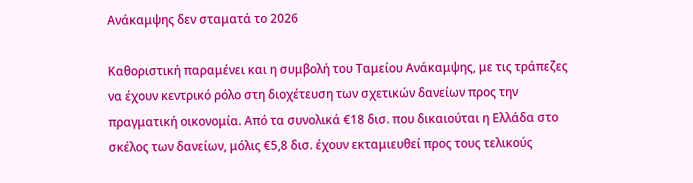Ανάκαμψης δεν σταματά το 2026

Καθοριστική παραμένει και η συμβολή του Ταμείου Ανάκαμψης, με τις τράπεζες να έχουν κεντρικό ρόλο στη διοχέτευση των σχετικών δανείων προς την πραγματική οικονομία. Από τα συνολικά €18 δισ. που δικαιούται η Ελλάδα στο σκέλος των δανείων, μόλις €5,8 δισ. έχουν εκταμιευθεί προς τους τελικούς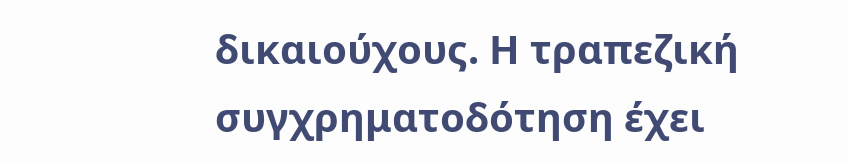δικαιούχους. Η τραπεζική συγχρηματοδότηση έχει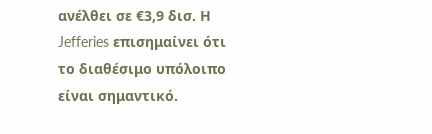ανέλθει σε €3,9 δισ. Η Jefferies επισημαίνει ότι το διαθέσιμο υπόλοιπο είναι σημαντικό.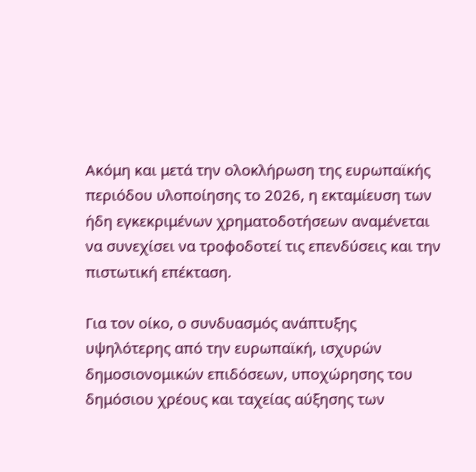Ακόμη και μετά την ολοκλήρωση της ευρωπαϊκής περιόδου υλοποίησης το 2026, η εκταμίευση των ήδη εγκεκριμένων χρηματοδοτήσεων αναμένεται να συνεχίσει να τροφοδοτεί τις επενδύσεις και την πιστωτική επέκταση.

Για τον οίκο, ο συνδυασμός ανάπτυξης υψηλότερης από την ευρωπαϊκή, ισχυρών δημοσιονομικών επιδόσεων, υποχώρησης του δημόσιου χρέους και ταχείας αύξησης των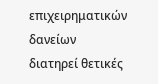επιχειρηματικών δανείων διατηρεί θετικές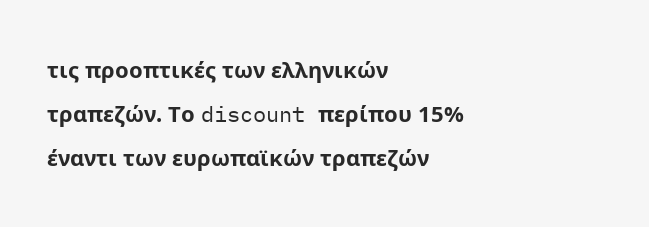τις προοπτικές των ελληνικών τραπεζών. Το discount περίπου 15% έναντι των ευρωπαϊκών τραπεζών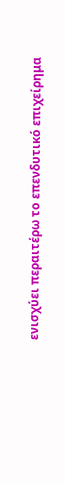ενισχύει περαιτέρω το επενδυτικό επιχείρημα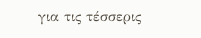για τις τέσσερις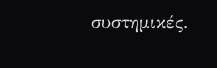συστημικές.